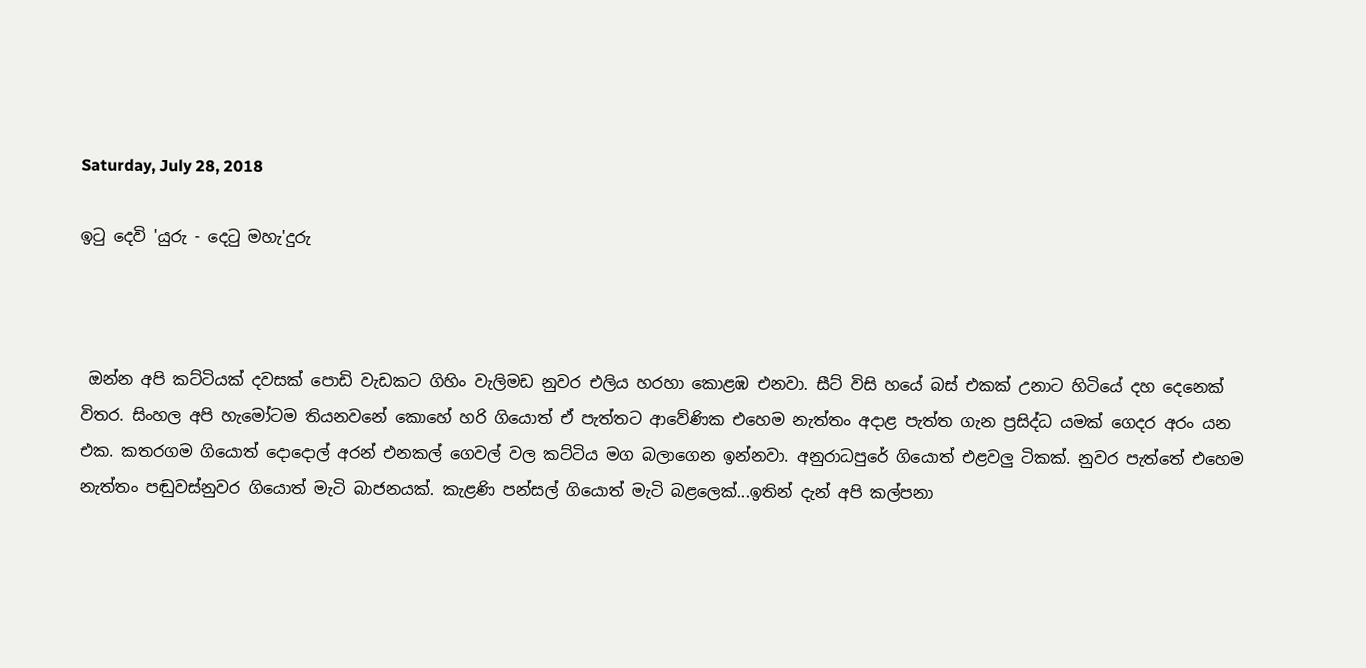Saturday, July 28, 2018

ඉටු දෙවි 'යුරු - දෙටු මහැ'දුරු



 ඔන්න අපි කට්ටියක් දවසක් පොඩි වැඩකට ගිහිං වැලිමඩ නුවර එලිය හරහා කොළඹ එනවා. සීට් විසි හයේ බස් එකක් උනාට හිටියේ දහ දෙනෙක් විතර. සිංහල අපි හැමෝටම තියනවනේ කොහේ හරි ගියොත් ඒ පැත්තට ආවේණික එහෙම නැත්තං අදාළ පැත්ත ගැන ප්‍රසිද්ධ යමක් ගෙදර අරං යන එක. කතරගම ගියොත් දොදොල් අරන් එනකල් ගෙවල් වල කට්ටිය මග බලාගෙන ඉන්නවා. අනුරාධපුරේ ගියොත් එළවලු ටිකක්. නුවර පැත්තේ එහෙම නැත්තං පඬුවස්නුවර ගියොත් මැටි බාජනයක්. කැළණි පන්සල් ගියොත් මැටි බළලෙක්...ඉතින් දැන් අපි කල්පනා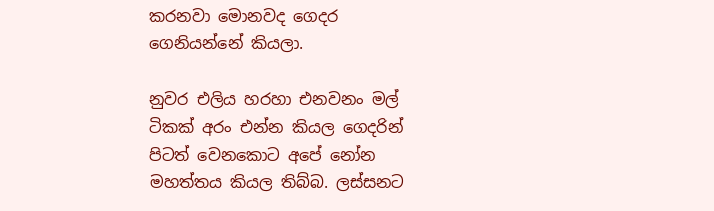කරනවා මොනවද ගෙදර ගෙනියන්නේ කියලා.

නුවර එලිය හරහා එනවනං මල් ටිකක් අරං එන්න කියල ගෙදරින් පිටත් වෙනකොට අපේ නෝන මහත්තය කියල තිබ්බ. ලස්සනට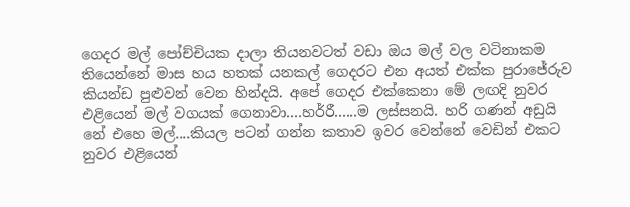ගෙදර මල් පෝච්චියක දාලා තියනවටත් වඩා ඔය මල් වල වටිනාකම තියෙන්නේ මාස හය හතක් යනකල් ගෙදරට එන අයත් එක්ක පුරාජේරුව කියන්ඩ පුළුවන් වෙන හින්දයි. අපේ ගෙදර එක්කෙනා මේ ලඟදි නුවර එළියෙන් මල් වගයක් ගෙනාවා....හර්රී......ම ලස්සනයි. හරි ගණන් අඩුයි නේ එහෙ මල්....කියල පටන් ගන්න කතාව ඉවර වෙන්නේ වෙඩින් එකට නුවර එළියෙන්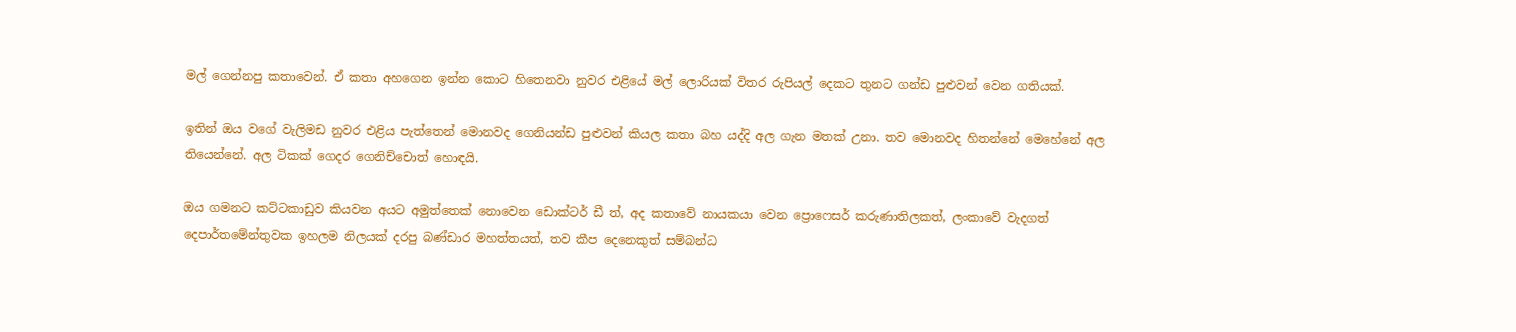මල් ගෙන්නපු කතාවෙන්. ඒ කතා අහගෙන ඉන්න කොට හිතෙනවා නුවර එළියේ මල් ලොරියක් විතර රුපියල් දෙකට තුනට ගන්ඩ පුළුවන් වෙන ගතියක්.

ඉතින් ඔය වගේ වැලිමඩ නුවර එළිය පැත්තෙන් මොනවද ගෙනියන්ඩ පුළුවන් කියල කතා බහ යද්දි අල ගැන මතක් උනා. තව මොනවද හිතන්නේ මෙහේනේ අල තියෙන්නේ. අල ටිකක් ගෙදර ගෙනිච්චොත් හොඳයි.

ඔය ගමනට කට්ටකාඩුව කියවන අයට අමුත්තෙක් නොවෙන ඩොක්ටර් ඩී ත්, අද කතාවේ නායකයා වෙන ප්‍රොෆෙසර් කරුණාතිලකත්, ලංකාවේ වැදගත් දෙපාර්තමේන්තුවක ඉහලම නිලයක් දරපු බණ්ඩාර මහත්තයත්, තව කීප දෙනෙකුත් සම්බන්ධ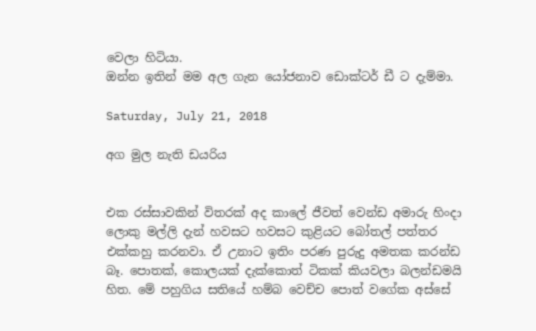වෙලා හිටියා.
ඔන්න ඉතින් මම අල ගැන යෝජනාව ඩොක්ටර් ඩී ට දැම්මා.

Saturday, July 21, 2018

අග මුල නැති ඩයරිය


එක රස්සාවකින් විතරක් අද කාලේ ජීවත් වෙන්ඩ අමාරු හිංදා ලොකු මල්ලි දැන් හවසට හවසට කුළියට බෝතල් පත්තර එක්කහු කරනවා. ඒ උනාට ඉතිං පරණ පුරුදු අමතක කරන්ඩ බෑ. පොතක්, කොලයක් දැක්කොත් ටිකක් කියවලා බලන්ඩමයි හිත. මේ පහුගිය සතියේ හම්බ වෙච්ච පොත් වගේක අස්සේ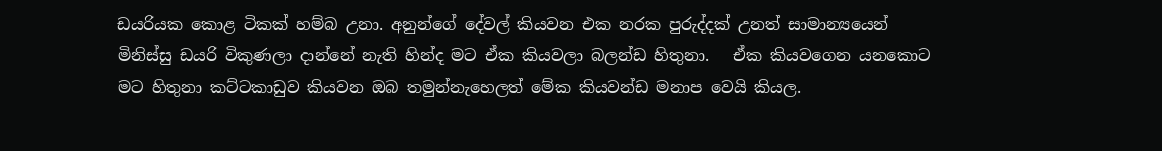ඩයරියක කොළ ටිකක් හම්බ උනා. අනුන්ගේ දේවල් කියවන එක නරක පුරුද්දක් උනත් සාමාන්‍යයෙන් මිනිස්සු ඩයරි විකුණලා දාන්නේ නැති හින්ද මට ඒක කියවලා බලන්ඩ හිතුනා.   ඒක කියවගෙන යනකොට මට හිතුනා කට්ටකාඩුව කියවන ඔබ තමුන්නැහෙලත් මේක කියවන්ඩ මනාප වෙයි කියල.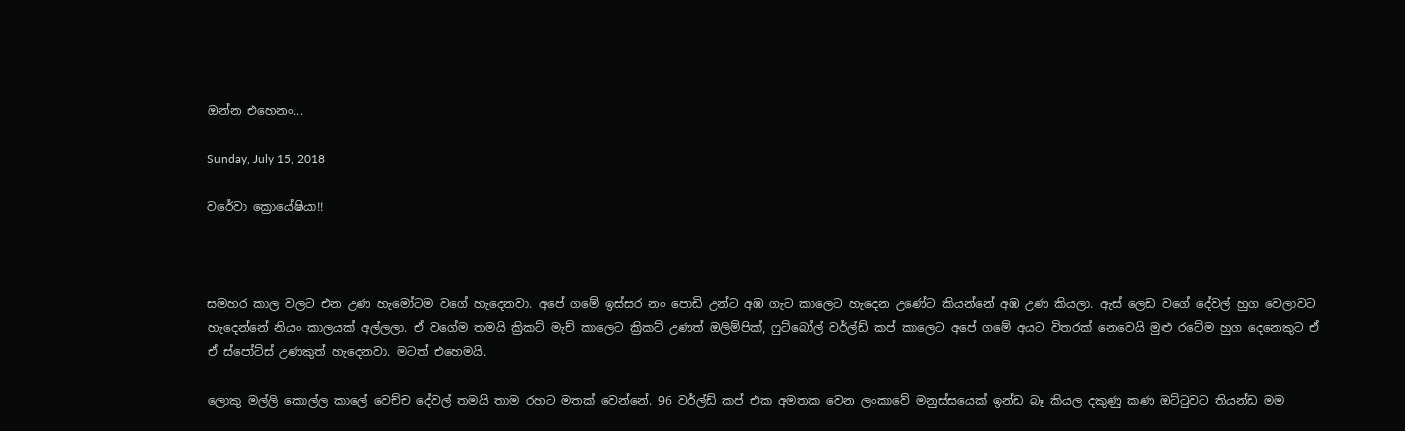ඔන්න එහෙනං...

Sunday, July 15, 2018

වරේවා ක්‍රොයේෂියා!!



සමහර කාල වලට එන උණ හැමෝටම වගේ හැදෙනවා. අපේ ගමේ ඉස්සර නං පොඩි උන්ට අඹ ගැට කාලෙට හැදෙන උණේට කියන්නේ අඹ උණ කියලා. ඇස් ලෙඩ වගේ දේවල් හුග වෙලාවට හැදෙන්නේ නියං කාලයක් අල්ලලා. ඒ වගේම තමයි ක්‍රිකට් මැච් කාලෙට ක්‍රිකට් උණත් ඔලිම්පික්, ෆුට්බෝල් වර්ල්ඩ් කප් කාලෙට අපේ ගමේ අයට විතරක් නෙවෙයි මුළු රටේම හුග දෙනෙකුට ඒ ඒ ස්පෝට්ස් උණකුත් හැදෙනවා. මටත් එහෙමයි.

ලොකු මල්ලි කොල්ල කාලේ වෙච්ච දේවල් තමයි තාම රහට මතක් වෙන්නේ. 96 වර්ල්ඩ් කප් එක අමතක වෙන ලංකාවේ මනුස්සයෙක් ඉන්ඩ බෑ කියල දකුණු කණ ඔට්ටුවට තියන්ඩ මම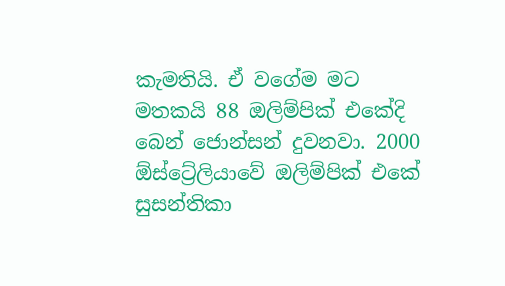කැමතියි. ඒ වගේම මට මතකයි 88 ඔලිම්පික් එකේදි බෙන් ජොන්සන් දුවනවා. 2000 ඕස්ට්‍රේලියාවේ ඔලිම්පික් එකේ සුසන්තිකා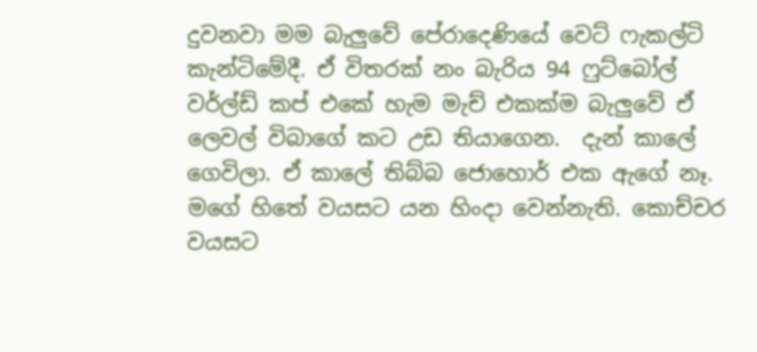දුවනවා මම බැලුවේ පේරාදෙණියේ වෙට් ෆැකල්ටි කැන්ටිමේදී. ඒ විතරක් නං බැරිය 94 ෆුට්බෝල් වර්ල්ඩ් කප් එකේ හැම මැච් එකක්ම බැලුවේ ඒ ලෙවල් විබාගේ කට උඩ තියාගෙන.  දැන් කාලේ ගෙවිලා. ඒ කාලේ තිබ්බ ජොහොර් එක ඇගේ නෑ. මගේ හිතේ වයසට යන හිංදා වෙන්නැති. කොච්චර වයසට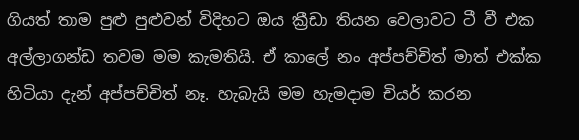ගියත් තාම පුළු පුළුවන් විදිහට ඔය ක්‍රීඩා තියන වෙලාවට ටී වී එක අල්ලාගන්ඩ තවම මම කැමතියි. ඒ කාලේ නං අප්පච්චිත් මාත් එක්ක හිටියා දැන් අප්පච්චිත් නෑ. හැබැයි මම හැමදාම චියර් කරන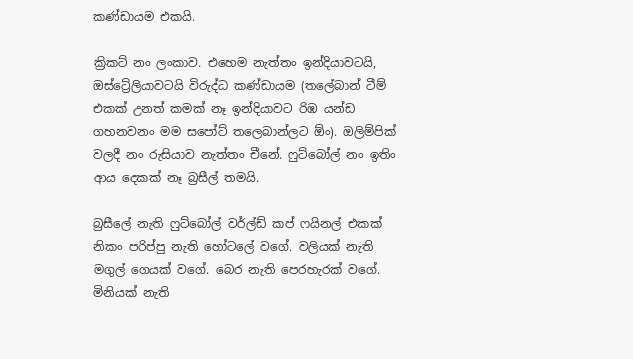කණ්ඩායම එකයි.

ක්‍රිකට් නං ලංකාව. එහෙම නැත්තං ඉන්දියාවටයි, ඔස්ට්‍රේලියාවටයි විරුද්ධ කණ්ඩායම (තලේබාන් ටීම් එකක් උනත් කමක් නෑ ඉන්දියාවට රිඹ යන්ඩ ගහනවනං මම සපෝට් තලෙබාන්ලට ඕං). ඔලිම්පික් වලදී නං රුසියාව නැත්තං චීනේ. ෆුට්බෝල් නං ඉතිං ආය දෙකක් නෑ බ්‍රසීල් තමයි.

බ්‍රසීලේ නැති ෆුට්බෝල් වර්ල්ඩ් කප් ෆයිනල් එකක් නිකං පරිප්පු නැති හෝටලේ වගේ. වලියක් නැති මගුල් ගෙයක් වගේ. බෙර නැති පෙරහැරක් වගේ. මිනියක් නැති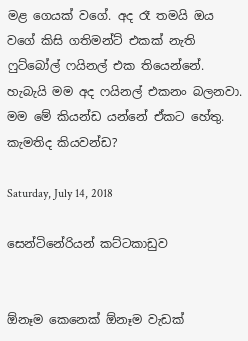මළ ගෙයක් වගේ. අද රෑ තමයි ඔය වගේ කිසි ගතිමන්ට් එකක් නැති ෆුට්බෝල් ෆයිනල් එක තියෙන්නේ. හැබැයි මම අද ෆයිනල් එකනං බලනවා. මම මේ කියන්ඩ යන්නේ ඒකට හේතු. කැමතිද කියවන්ඩ?

Saturday, July 14, 2018

සෙන්ටිනේරියන් කට්ටකාඩුව


ඕනෑම කෙනෙක් ඕනෑම වැඩක්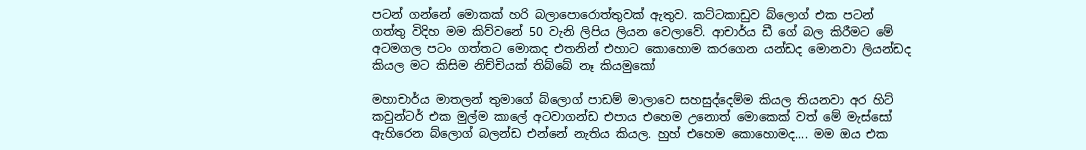පටන් ගන්නේ මොකක් හරි බලාපොරොත්තුවක් ඇතුව. කට්ටකාඩුව බ්ලොග් එක පටන් ගත්තු විදිහ මම කිව්වනේ 50 වැනි ලිපිය ලියන වෙලාවේ. ආචාර්ය ඩී ගේ බල කිරීමට මේ අටමගල පටං ගත්තට මොකද එතනින් එහාට කොහොම කරගෙන යන්ඩද මොනවා ලියන්ඩද කියල මට කිසිම නිච්චියක් තිබ්බේ නෑ කියමුකෝ

මහාචාර්ය මාතලන් තුමාගේ බ්ලොග් පාඩම් මාලාවෙ සහසුද්දෙම්ම කියල තියනවා අර හිට් කවුන්ටර් එක මුල්ම කාලේ අටවාගන්ඩ එපාය එහෙම උනොත් මොකෙක් වත් මේ මැස්සෝ ඇහිරෙන බ්ලොග් බලන්ඩ එන්නේ නැතිය කියල. හුහ් එහෙම කොහොමද.... මම ඔය එක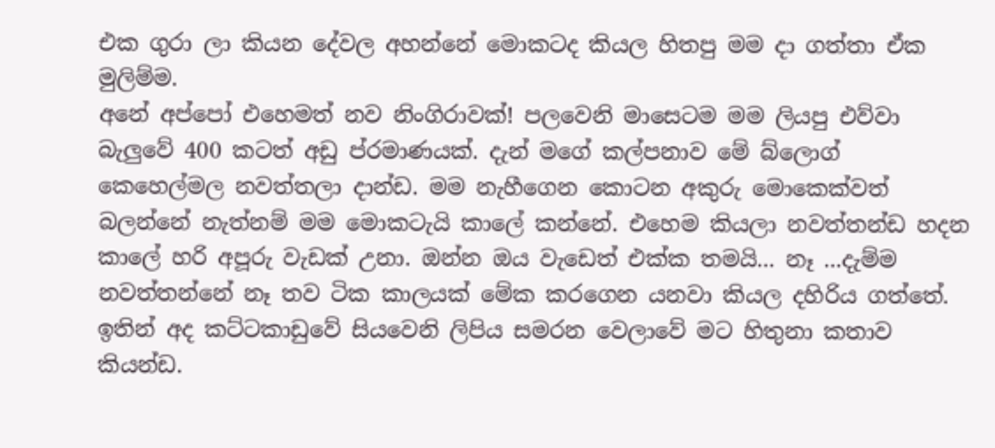එක ගුරා ලා කියන දේවල අහන්නේ මොකටද කියල හිතපු මම දා ගත්තා ඒක මුලිම්ම.
අනේ අප්පෝ එහෙමත් නව නිංගිරාවක්! පලවෙනි මාසෙටම මම ලියපු එව්වා බැලුවේ 400 කටත් අඩු ප්රමාණයක්. දැන් මගේ කල්පනාව මේ බ්ලොග් කෙහෙල්මල නවත්තලා දාන්ඩ. මම නැහීගෙන කොටන අකුරු මොකෙක්වත් බලන්නේ නැත්නම් මම මොකටැයි කාලේ කන්නේ. එහෙම කියලා නවත්තන්ඩ හදන කාලේ හරි අපූරු වැඩක් උනා. ඔන්න ඔය වැඩෙත් එක්ක තමයි... නෑ ...දැම්ම නවත්තන්නේ නෑ තව ටික කාලයක් මේක කරගෙන යනවා කියල දහිරිය ගත්තේ. ඉතින් අද කට්ටකාඩුවේ සියවෙනි ලිපිය සමරන වෙලාවේ මට හිතුනා කතාව කියන්ඩ.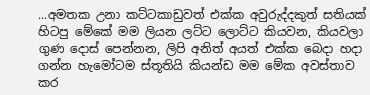...අමතක උනා කට්ටකාඩුවත් එක්ක අවුරුද්දකුත් සතියක් හිටපු මේකේ මම ලියන ලට්ට ලොට්ට කියවන, කියවලා ගුණ දොස් පෙන්නන, ලිපි අනිත් අයත් එක්ක බෙදා හදා ගන්න හැමෝටම ස්තූතියි කියන්ඩ මම මේක අවස්තාව කර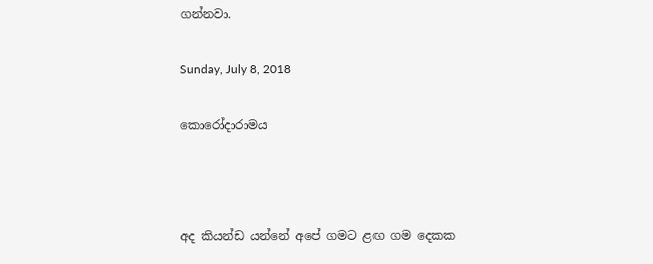ගන්නවා.

Sunday, July 8, 2018

කොරෝදාරාමය



අද කියන්ඩ යන්නේ අපේ ගමට ළඟ ගම දෙකක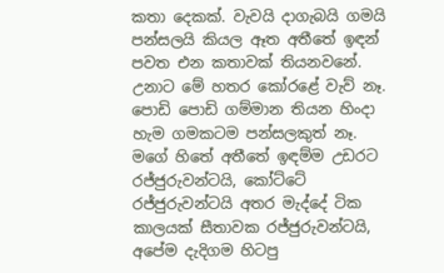කතා දෙකක්. වැවයි දාගැබයි ගමයි පන්සලයි කියල ඈත අතීතේ ඉඳන් පවත එන කතාවක් තියනවනේ. උනාට මේ හතර කෝරළේ වැව් නෑ. පොඩි පොඩි ගම්මාන තියන හිංදා හැම ගමකටම පන්සලකුත් නෑ. මගේ හිතේ අතීතේ ඉඳම්ම උඩරට රජ්ජුරුවන්ටයි, කෝට්ටේ රජ්ජුරුවන්ටයි අතර මැද්දේ ටික කාලයක් සීතාවක රජ්ජුරුවන්ටයි, අපේම දැදිගම හිටපු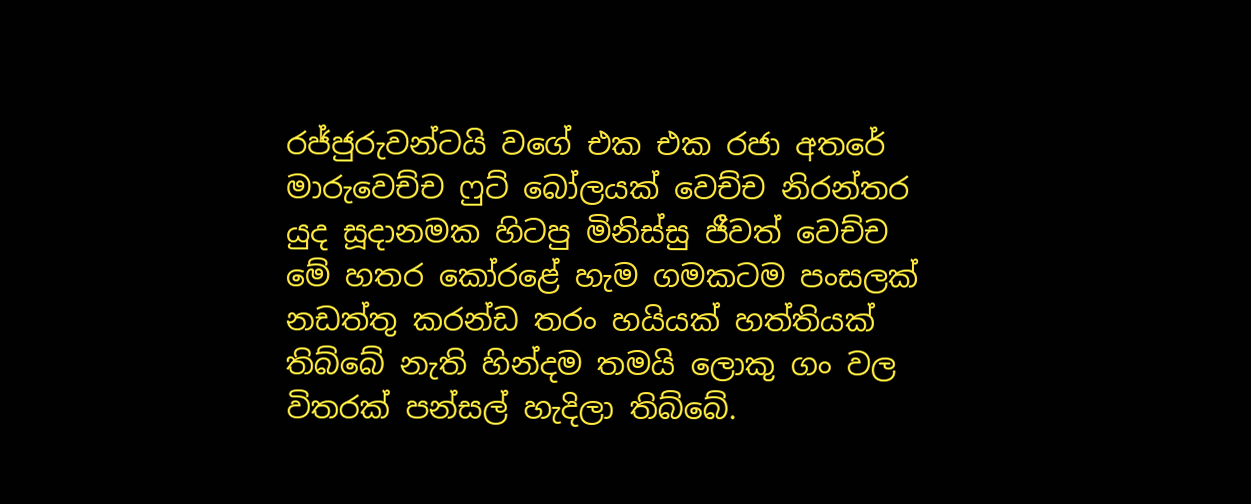රජ්ජුරුවන්ටයි වගේ එක එක රජා අතරේ මාරුවෙච්ච ෆුට් බෝලයක් වෙච්ච නිරන්තර යුද සූදානමක හිටපු මිනිස්සු ජීවත් වෙච්ච මේ හතර කෝරළේ හැම ගමකටම පංසලක් නඩත්තු කරන්ඩ තරං හයියක් හත්තියක් තිබ්බේ නැති හින්දම තමයි ලොකු ගං වල විතරක් පන්සල් හැදිලා තිබ්බේ.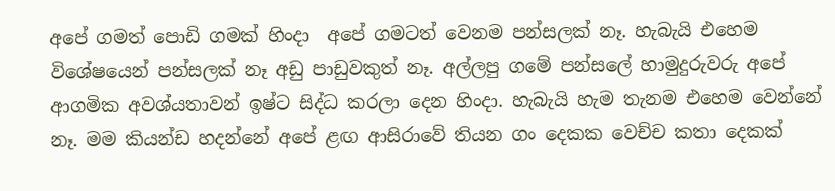අපේ ගමත් පොඩි ගමක් හිංදා  අපේ ගමටත් වෙනම පන්සලක් නෑ. හැබැයි එහෙම විශේෂයෙන් පන්සලක් නෑ අඩු පාඩුවකුත් නෑ. අල්ලපු ගමේ පන්සලේ හාමුදුරුවරු අපේ ආගමික අවශ්යතාවන් ඉෂ්ට සිද්ධ කරලා දෙන හිංදා. හැබැයි හැම තැනම එහෙම වෙන්නේ නෑ. මම කියන්ඩ හදන්නේ අපේ ළඟ ආසිරාවේ තියන ගං දෙකක වෙච්ච කතා දෙකක්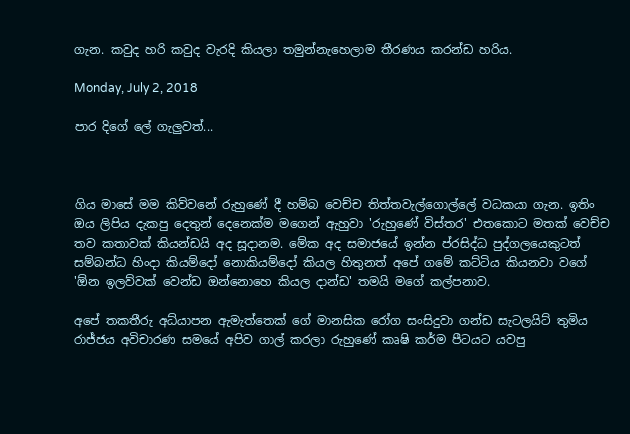ගැන. කවුද හරි කවුද වැරදි කියලා තමුන්නැහෙලාම තීරණය කරන්ඩ හරිය.

Monday, July 2, 2018

පාර දිගේ ලේ ගැලුවත්...



ගිය මාසේ මම කිව්වනේ රුහුණේ දී හම්බ වෙච්ච තිත්තවැල්ගොල්ලේ වධකයා ගැන. ඉතිං ඔය ලිපිය දැකපු දෙතුන් දෙනෙක්ම මගෙන් ඇහුවා 'රුහුණේ විස්තර' එතකොට මතක් වෙච්ච තව කතාවක් කියන්ඩයි අද සූදානම. මේක අද සමාජයේ ඉන්න ප්රසිද්ධ පුද්ගලයෙකුටත් සම්බන්ධ හිංදා කියම්දෝ නොකියම්දෝ කියල හිතුනත් අපේ ගමේ කට්ටිය කියනවා වගේ 'ඕන ඉලව්වක් වෙන්ඩ ඔන්නොහෙ කියල දාන්ඩ' තමයි මගේ කල්පනාව.

අපේ තකතීරු අධ්යාපන ඇමැත්තෙක් ගේ මානසික රෝග සංසිදුවා ගන්ඩ සැටලයිට් තුමිය රාජ්ජය අවිචාරණ සමයේ අපිව ගාල් කරලා රුහුණේ කෘෂි කර්ම පීටයට යවපු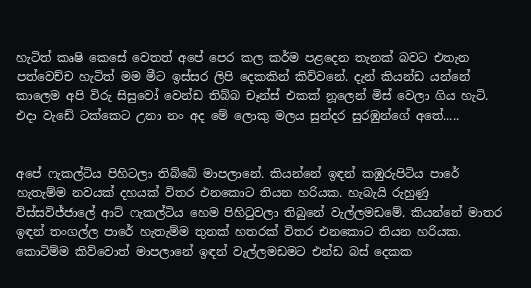හැටිත් කෘෂි කෙසේ වෙතත් අපේ පෙර කල කර්ම පළදෙන තැනක් බවට එතැන පත්වෙච්ච හැටිත් මම මීට ඉස්සර ලිපි දෙකකින් කිව්වනේ. දැන් කියන්ඩ යන්නේ කාලෙම අපි විරු සිසුවෝ වෙන්ඩ තිබ්බ චෑන්ස් එකක් නූලෙන් මිස් වෙලා ගිය හැටි. එදා වැඩේ ටක්කෙට උනා නං අද මේ ලොකු මලය සුන්දර සුරඹුන්ගේ අතේ.....


අපේ ෆැකල්ටිය පිහිටලා තිබ්බේ මාපලානේ. කියන්නේ ඉඳන් කඹුරුපිටිය පාරේ හැතැම්ම නවයක් දහයක් විතර එනකොට තියන හරියක. හැබැයි රුහුණු විස්සවිජ්ජාලේ ආට් ෆැකල්ටිය හෙම පිහිටුවලා තිබුනේ වැල්ලමඩමේ. කියන්නේ මාතර ඉඳන් තංගල්ල පාරේ හැතැම්ම තුනක් හතරක් විතර එනකොට තියන හරියක. කොටිම්ම කිව්වොත් මාපලානේ ඉඳන් වැල්ලමඩමට එන්ඩ බස් දෙකක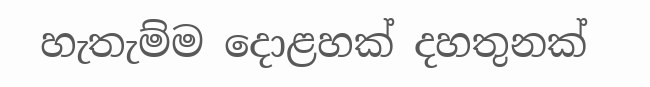හැතැම්ම දොළහක් දහතුනක්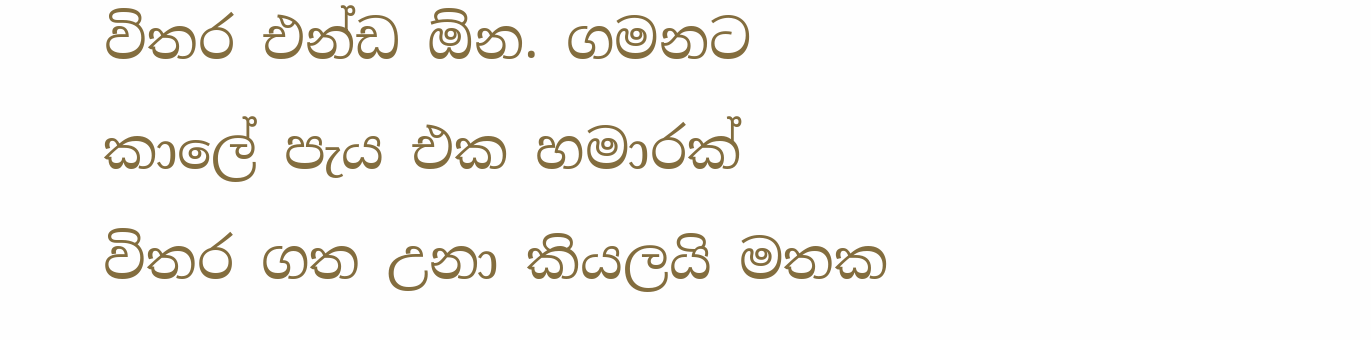විතර එන්ඩ ඕන. ගමනට කාලේ පැය එක හමාරක් විතර ගත උනා කියලයි මතක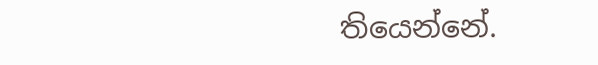තියෙන්නේ.